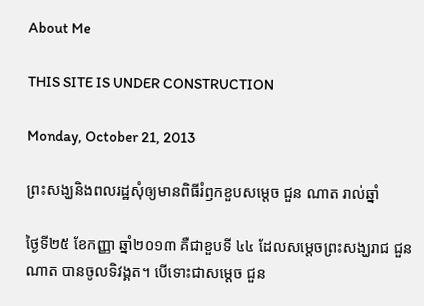About Me

THIS SITE IS UNDER CONSTRUCTION

Monday, October 21, 2013

ព្រះសង្ឃនិងពលរដ្ឋសុំឲ្យមានពិធីរំឭកខួបសម្ដេច ជួន ណាត រាល់ឆ្នាំ

ថ្ងៃទី២៥ ខែកញ្ញា ឆ្នាំ២០១៣ គឺជាខួបទី ៤៤ ដែលសម្ដេចព្រះសង្ឃរាជ ជួន ណាត បានចូលទិវង្គត។ បើទោះជាសម្ដេច ជួន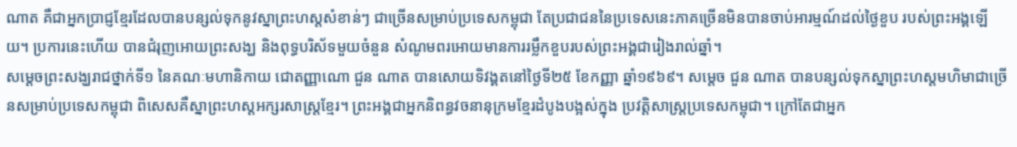ណាត គឺជាអ្នកប្រាជ្ញខ្មែរដែលបានបន្សល់ទុកនូវស្នាព្រះហស្តសំខាន់ៗ ជាច្រើនសម្រាប់ប្រទេសកម្ពុជា តែប្រជាជននៃប្រទេសនេះភាគច្រើនមិនបានចាប់អារម្មណ៍ដល់ថ្ងៃខួប របស់ព្រះអង្គឡើយ។ ប្រការនេះហើយ បានជំរុញអោយព្រះសង្ឃ និងពុទ្ធបរិស័ទមួយចំនួន សំណូមពរអោយមានការរម្លឹកខួបរបស់ព្រះអង្គជារៀងរាល់ឆ្នាំ។
សម្ដេចព្រះសង្ឃរាជថ្នាក់ទី១ នៃគណៈមហានិកាយ ជោតញ្ញាណោ ជួន ណាត បានសោយទិវង្គតនៅថ្ងៃទី២៥ ខែកញ្ញា ឆ្នាំ១៩៦៩។ សម្តេច ជួន ណាត បានបន្សល់ទុកស្នាព្រះហស្តមហិមាជាច្រើនសម្រាប់ប្រទេសកម្ពុជា ពិសេសគឺស្នាព្រះហស្តអក្សរសាស្ត្រខ្មែរ។ ព្រះអង្គជាអ្នកនិពន្ធវចនានុក្រមខ្មែរដំបូងបង្អស់ក្នុង ប្រវត្តិសាស្ត្រប្រទេសកម្ពុជា។ ក្រៅតែជាអ្នក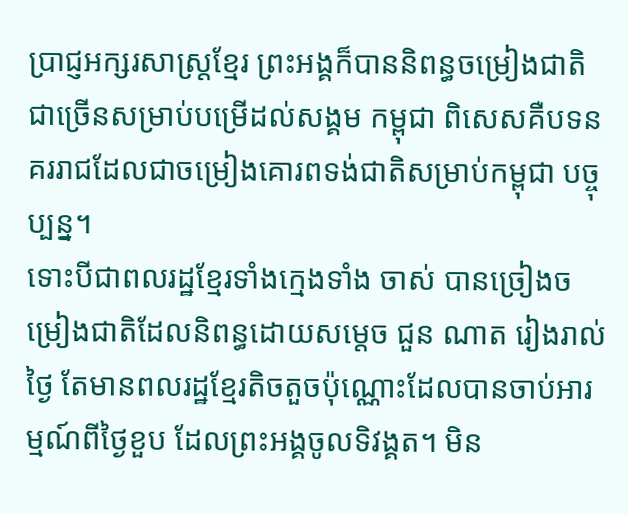ប្រាជ្ញអក្សរសាស្ត្រខ្មែរ ព្រះអង្គក៏បាននិពន្ធចម្រៀងជាតិជាច្រើនសម្រាប់បម្រើដល់សង្គម កម្ពុជា ពិសេសគឺបទនគររាជដែលជាចម្រៀងគោរពទង់ជាតិសម្រាប់កម្ពុជា បច្ចុប្បន្ន។
ទោះបីជាពលរដ្ឋខ្មែរទាំងក្មេងទាំង ចាស់ បានច្រៀងចម្រៀងជាតិដែលនិពន្ធដោយសម្តេច ជួន ណាត រៀងរាល់ថ្ងៃ តែមានពលរដ្ឋខ្មែរតិចតួចប៉ុណ្ណោះដែលបានចាប់អារម្មណ៍ពីថ្ងៃខួប ដែលព្រះអង្គចូលទិវង្គត។ មិន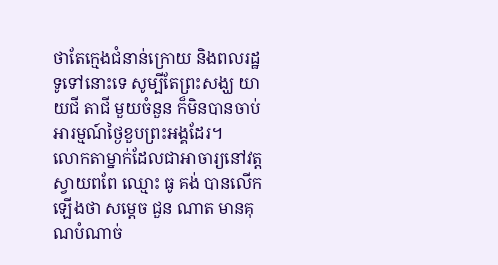ថាតែក្មេងជំនាន់ក្រោយ និងពលរដ្ឋទូទៅនោះទេ សូម្បីតែព្រះសង្ឃ យាយជី តាជី មួយចំនួន ក៏មិនបានចាប់អារម្មណ៍ថ្ងៃខួបព្រះអង្គដែរ។
លោកតាម្នាក់ដែលជាអាចារ្យនៅវត្ត ស្វាយពពែ ឈ្មោះ ធូ គង់ បានលើកឡើងថា សម្តេច ជួន ណាត មានគុណបំណាច់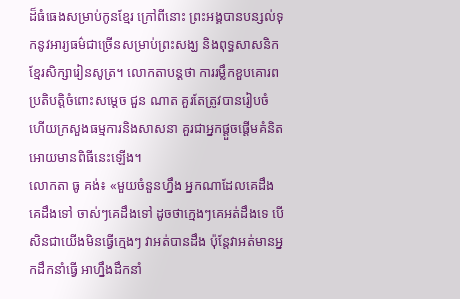ដ៏ធំធេងសម្រាប់កូនខ្មែរ ក្រៅពីនោះ ព្រះអង្គបានបន្សល់ទុកនូវអារ្យធម៌ជាច្រើនសម្រាប់ព្រះសង្ឃ និងពុទ្ធសាសនិកខ្មែរសិក្សារៀនសូត្រ។ លោកតាបន្តថា ការរម្លឹកខួបគោរពប្រតិបត្តិចំពោះសម្ដេច ជួន ណាត គួរតែត្រូវបានរៀបចំ ហើយក្រសួងធម្មការនិងសាសនា គួរជាអ្នកផ្ដួចផ្ដើមគំនិតអោយមានពិធីនេះឡើង។
លោកតា ធូ គង់៖ «មួយចំនួនហ្នឹង អ្នកណាដែលគេដឹងគេដឹងទៅ ចាស់ៗគេដឹងទៅ ដូចថាក្មេងៗគេអត់ដឹងទេ បើសិនជាយើងមិនធ្វើក្មេងៗ វាអត់បានដឹង ប៉ុន្តែវាអត់មានអ្នកដឹកនាំធ្វើ អាហ្នឹងដឹកនាំ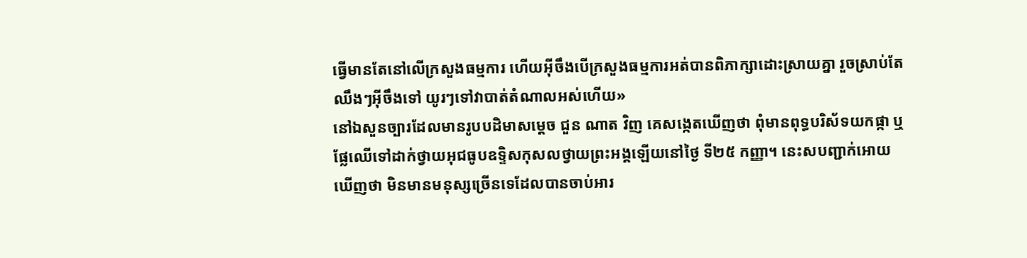ធ្វើមានតែនៅលើក្រសួងធម្មការ ហើយអ៊ីចឹងបើក្រសួងធម្មការអត់បានពិភាក្សាដោះស្រាយគ្នា រួចស្រាប់តែឈឹងៗអ៊ីចឹងទៅ យូរៗទៅវាបាត់តំណាលអស់ហើយ»
នៅឯសួនច្បារដែលមានរូបបដិមាសម្ដេច ជួន ណាត វិញ គេសង្កេតឃើញថា ពុំមានពុទ្ធបរិស័ទយកផ្កា ឬផ្លែឈើទៅដាក់ថ្វាយអុជធូបឧទ្ទិសកុសលថ្វាយព្រះអង្គឡើយនៅថ្ងៃ ទី២៥ កញ្ញា។ នេះសបញ្ជាក់អោយឃើញថា មិនមានមនុស្សច្រើនទេដែលបានចាប់អារ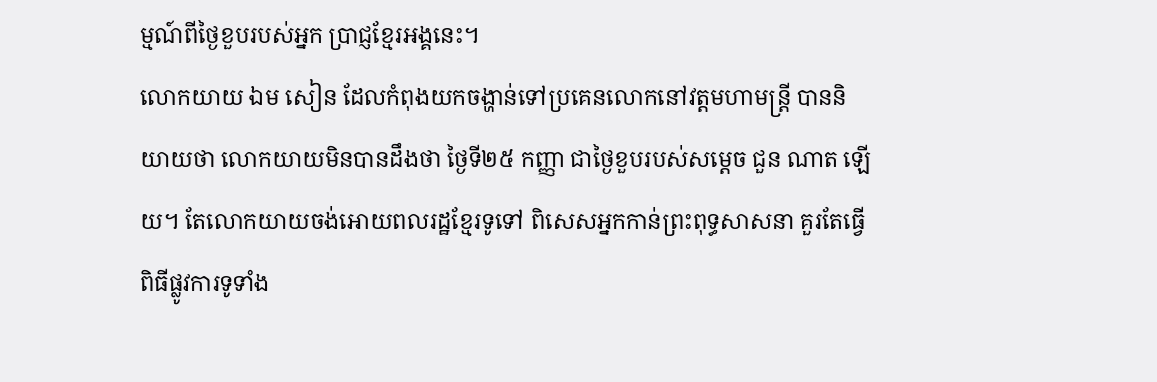ម្មណ៍ពីថ្ងៃខួបរបស់អ្នក ប្រាជ្ញខ្មែរអង្គនេះ។
លោកយាយ ឯម សៀន ដែលកំពុងយកចង្ហាន់ទៅប្រគេនលោកនៅវត្តមហាមន្ត្រី បាននិយាយថា លោកយាយមិនបានដឹងថា ថ្ងៃទី២៥ កញ្ញា ជាថ្ងៃខួបរបស់សម្ដេច ជួន ណាត ឡើយ។ តែលោកយាយចង់អោយពលរដ្ឋខ្មែរទូទៅ ពិសេសអ្នកកាន់ព្រះពុទ្ធសាសនា គួរតែធ្វើពិធីផ្លូវការទូទាំង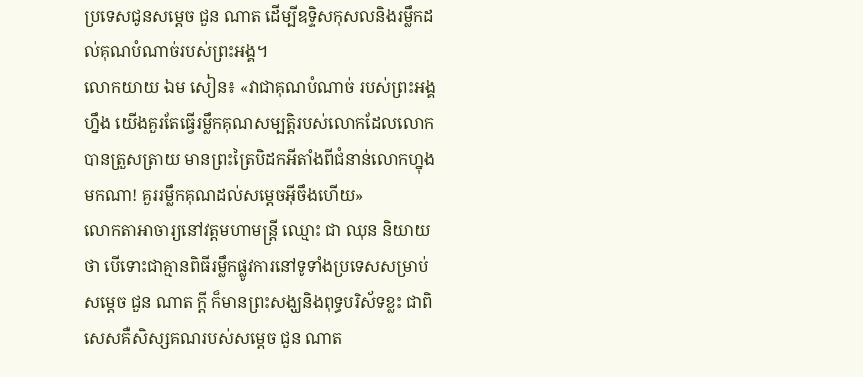ប្រទេសជូនសម្តេច ជួន ណាត ដើម្បីឧទ្ទិសកុសលនិងរម្លឹកដល់គុណបំណាច់របស់ព្រះអង្គ។
លោកយាយ ឯម សៀន៖ «វាជាគុណបំណាច់ របស់ព្រះអង្គហ្នឹង យើងគួរតែធ្វើរម្លឹកគុណសម្បត្តិរបស់លោកដែលលោកបានត្រួសត្រាយ មានព្រះត្រៃបិដកអីតាំងពីជំនាន់លោកហ្នុងមកណា! គួររម្លឹកគុណដល់សម្ដេចអ៊ីចឹងហើយ»
លោកតាអាចារ្យនៅវត្តមហាមន្ត្រី ឈ្មោះ ជា ឈុន និយាយថា បើទោះជាគ្មានពិធីរម្លឹកផ្លូវការនៅទូទាំងប្រទេសសម្រាប់សម្ដេច ជួន ណាត ក្តី ក៏មានព្រះសង្ឃនិងពុទ្ធបរិស័ទខ្លះ ជាពិសេសគឺសិស្សគណរបស់សម្ដេច ជួន ណាត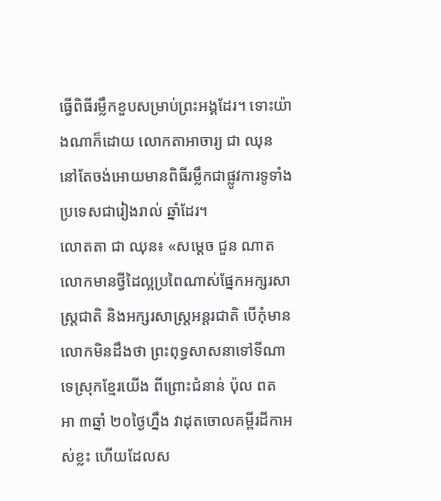ធ្វើពិធីរម្លឹកខួបសម្រាប់ព្រះអង្គដែរ។ ទោះយ៉ាងណាក៏ដោយ លោកតាអាចារ្យ ជា ឈុន នៅតែចង់អោយមានពិធីរម្លឹកជាផ្លូវការទូទាំងប្រទេសជារៀងរាល់ ឆ្នាំដែរ។
លោតតា ជា ឈុន៖ «សម្តេច ជួន ណាត លោកមានថ្វីដៃល្អប្រពៃណាស់ផ្នែកអក្សរសាស្ត្រជាតិ និងអក្សរសាស្ត្រអន្តរជាតិ បើកុំមានលោកមិនដឹងថា ព្រះពុទ្ធសាសនាទៅទីណាទេស្រុកខ្មែរយើង ពីព្រោះជំនាន់ ប៉ុល ពត អា ៣ឆ្នាំ ២០ថ្ងៃហ្នឹង វាដុតចោលគម្ពីរដីកាអស់ខ្លះ ហើយដែលស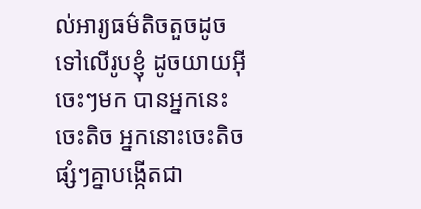ល់អារ្យធម៌តិចតួចដូចទៅលើរូបខ្ញុំ ដូចយាយអ៊ីចេះៗមក បានអ្នកនេះចេះតិច អ្នកនោះចេះតិច ផ្សំៗគ្នាបង្កើតជា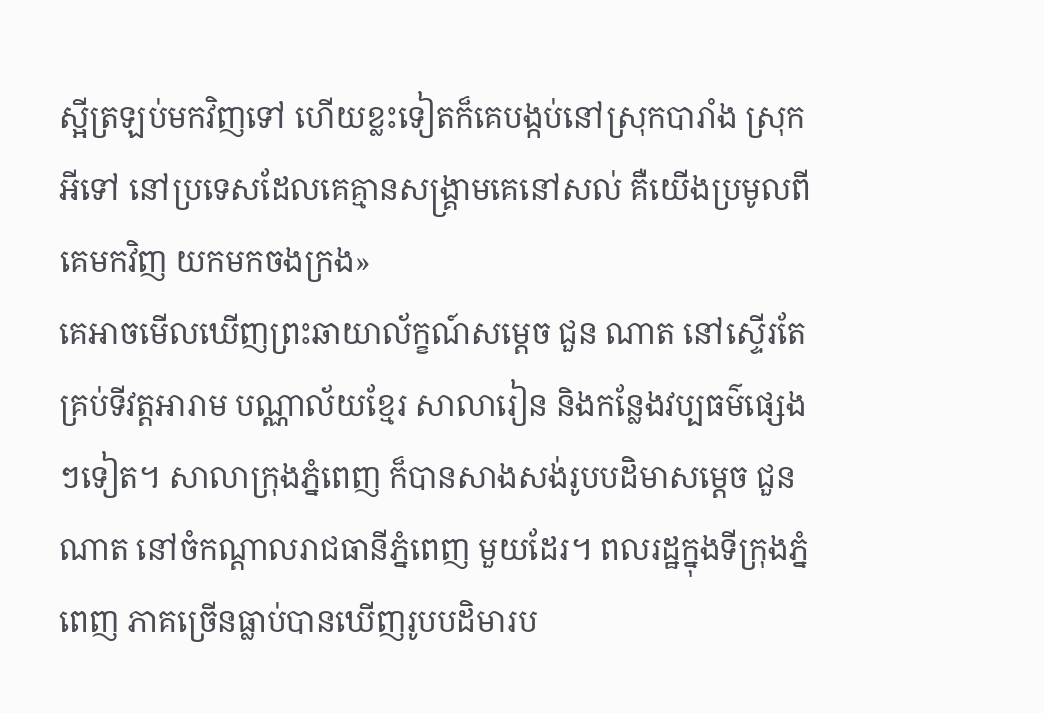ស្អីត្រឡប់មកវិញទៅ ហើយខ្លះទៀតក៏គេបង្កប់នៅស្រុកបារាំង ស្រុកអីទៅ នៅប្រទេសដែលគេគ្មានសង្គ្រាមគេនៅសល់ គឺយើងប្រមូលពីគេមកវិញ យកមកចងក្រង»
គេអាចមើលឃើញព្រះឆាយាល័ក្ខណ៍សម្ដេច ជួន ណាត នៅស្ទើរតែគ្រប់ទីវត្តអារាម បណ្ណាល័យខ្មែរ សាលារៀន និងកន្លែងវប្បធម៌ផ្សេងៗទៀត។ សាលាក្រុងភ្នំពេញ ក៏បានសាងសង់រូបបដិមាសម្ដេច ជួន ណាត នៅចំកណ្ដាលរាជធានីភ្នំពេញ មួយដែរ។ ពលរដ្ឋក្នុងទីក្រុងភ្នំពេញ ភាគច្រើនធ្លាប់បានឃើញរូបបដិមារប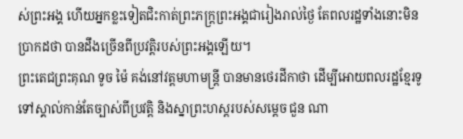ស់ព្រះអង្គ ហើយអ្នកខ្លះទៀតជិះកាត់ព្រះភក្ត្រព្រះអង្គជារៀងរាល់ថ្ងៃ តែពលរដ្ឋទាំងនោះមិនប្រាកដថា បានដឹងច្រើនពីប្រវត្តិរបស់ព្រះអង្គឡើយ។
ព្រះតេជព្រះគុណ ទូច ម៉ៃ គង់នៅវត្តមហាមន្ត្រី បានមានថេរដីកាថា ដើម្បីអោយពលរដ្ឋខ្មែរទូទៅស្គាល់កាន់តែច្បាស់ពីប្រវត្តិ និងស្នាព្រះហស្តរបស់សម្ដេច ជួន ណា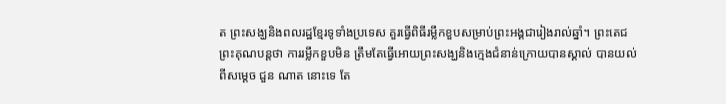ត ព្រះសង្ឃនិងពលរដ្ឋខ្មែរទូទាំងប្រទេស គួរធ្វើពិធីរម្លឹកខួបសម្រាប់ព្រះអង្គជារៀងរាល់ឆ្នាំ។ ព្រះតេជព្រះគុណបន្តថា ការរម្លឹកខួបមិន ត្រឹមតែធ្វើអោយព្រះសង្ឃនិងក្មេងជំនាន់ក្រោយបានស្គាល់ បានយល់ពីសម្ដេច ជួន ណាត នោះទេ តែ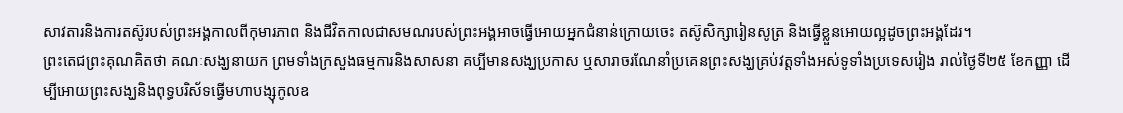សាវតារនិងការតស៊ូរបស់ព្រះអង្គកាលពីកុមារភាព និងជីវិតកាលជាសមណរបស់ព្រះអង្គអាចធ្វើអោយអ្នកជំនាន់ក្រោយចេះ តស៊ូសិក្សារៀនសូត្រ និងធ្វើខ្លួនអោយល្អដូចព្រះអង្គដែរ។
ព្រះតេជព្រះគុណគិតថា គណៈសង្ឃនាយក ព្រមទាំងក្រសួងធម្មការនិងសាសនា គប្បីមានសង្ឃប្រកាស ឬសារាចរណែនាំប្រគេនព្រះសង្ឃគ្រប់វត្តទាំងអស់ទូទាំងប្រទេសរៀង រាល់ថ្ងៃទី២៥ ខែកញ្ញា ដើម្បីអោយព្រះសង្ឃនិងពុទ្ធបរិស័ទធ្វើមហាបង្សុកូលឧ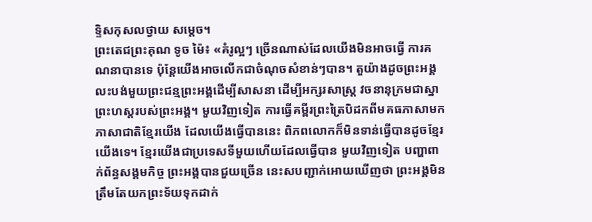ទ្ទិសកុសលថ្វាយ សម្តេច។
ព្រះតេជព្រះគុណ ទូច ម៉ៃ៖ «គំរូល្អៗ ច្រើនណាស់ដែលយើងមិនអាចធ្វើ ការគណនាបានទេ ប៉ុន្តែយើងអាចលើកជាចំណុចសំខាន់ៗបាន។ តួយ៉ាងដូចព្រះអង្គលះបង់មួយព្រះជន្មព្រះអង្គដើម្បីសាសនា ដើម្បីអក្សរសាស្ត្រ វចនានុក្រមជាស្នាព្រះហស្តរបស់ព្រះអង្គ។ មួយវិញទៀត ការធ្វើគម្ពីរព្រះត្រៃបិដកពីមគធភាសាមកភាសាជាតិខ្មែរយើង ដែលយើងធ្វើបាននេះ ពិភពលោកក៏មិនទាន់ធ្វើបានដូចខ្មែរយើងទេ។ ខ្មែរយើងជាប្រទេសទីមួយហើយដែលធ្វើបាន មួយវិញទៀត បញ្ហាពាក់ព័ន្ធសង្គមកិច្ច ព្រះអង្គបានជួយច្រើន នេះសបញ្ជាក់អោយឃើញថា ព្រះអង្គមិនត្រឹមតែយកព្រះទ័យទុកដាក់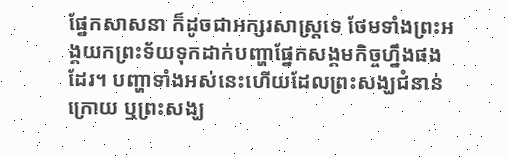ផ្នែកសាសនា ក៏ដូចជាអក្សរសាស្ត្រទេ ថែមទាំងព្រះអង្គយកព្រះទ័យទុកដាក់បញ្ហាផ្នែកសង្គមកិច្ចហ្នឹងផង ដែរ។ បញ្ហាទាំងអស់នេះហើយដែលព្រះសង្ឃជំនាន់ក្រោយ ឬព្រះសង្ឃ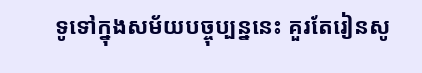ទូទៅក្នុងសម័យបច្ចុប្បន្ននេះ គួរតែរៀនសូ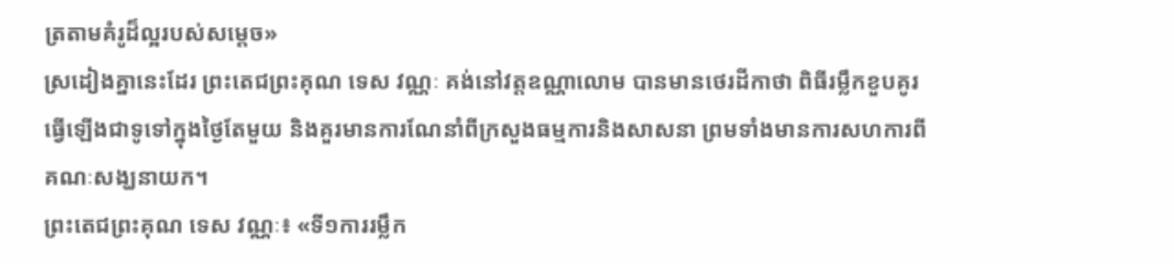ត្រតាមគំរូដ៏ល្អរបស់សម្ដេច»
ស្រដៀងគ្នានេះដែរ ព្រះតេជព្រះគុណ ទេស វណ្ណៈ គង់នៅវត្តឧណ្ណាលោម បានមានថេរដីកាថា ពិធីរម្លឹកខួបគូរធ្វើឡើងជាទូទៅក្នុងថ្ងៃតែមួយ និងគួរមានការណែនាំពីក្រសួងធម្មការនិងសាសនា ព្រមទាំងមានការសហការពីគណៈសង្ឃនាយក។
ព្រះតេជព្រះគុណ ទេស វណ្ណៈ៖ «ទី១ការរម្លឹក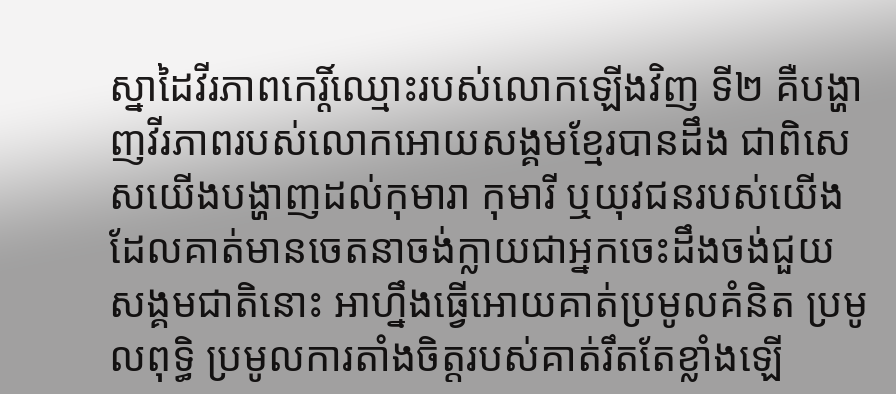ស្នាដៃវីរភាពកេរ្តិ៍ឈ្មោះរបស់លោកឡើងវិញ ទី២ គឺបង្ហាញវីរភាពរបស់លោកអោយសង្គមខ្មែរបានដឹង ជាពិសេសយើងបង្ហាញដល់កុមារា កុមារី ឬយុវជនរបស់យើងដែលគាត់មានចេតនាចង់ក្លាយជាអ្នកចេះដឹងចង់ជួយ សង្គមជាតិនោះ អាហ្នឹងធ្វើអោយគាត់ប្រមូលគំនិត ប្រមូលពុទ្ធិ ប្រមូលការតាំងចិត្តរបស់គាត់រឹតតែខ្លាំងឡើ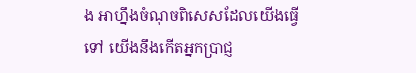ង អាហ្នឹងចំណុចពិសេសដែលយើងធ្វើទៅ យើងនឹងកើតអ្នកប្រាជ្ញ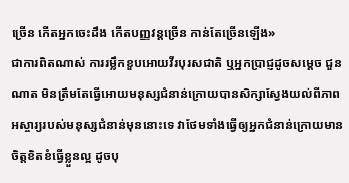ច្រើន កើតអ្នកចេះដឹង កើតបញ្ញវន្តច្រើន កាន់តែច្រើនឡើង»
ជាការពិតណាស់ ការរម្លឹកខួបអោយវីរបុរសជាតិ ឬអ្នកប្រាជ្ញដូចសម្ដេច ជួន ណាត មិនត្រឹមតែធ្វើអោយមនុស្សជំនាន់ក្រោយបានសិក្សាស្វែងយល់ពីភាព អស្ចារ្យរបស់មនុស្សជំនាន់មុននោះទេ វាថែមទាំងធ្វើឲ្យអ្នកជំនាន់ក្រោយមានចិត្តខិតខំធ្វើខ្លួនល្អ ដូចបុ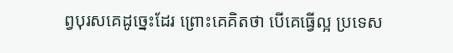ព្វបុរសគេដូច្នេះដែរ ព្រោះគេគិតថា បើគេធ្វើល្អ ប្រទេស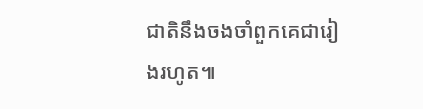ជាតិនឹងចងចាំពួកគេជារៀងរហូត៕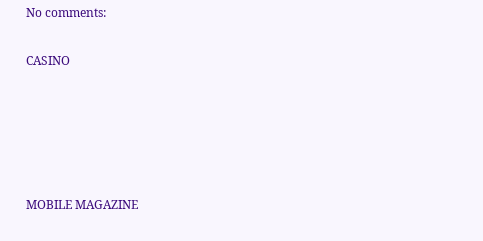No comments:

CASINO





MOBILE MAGAZINE